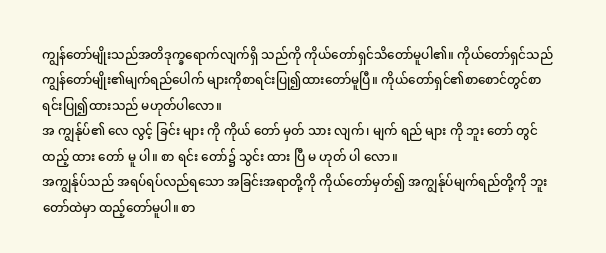ကျွန်တော်မျိုးသည်အတိဒုက္ခရောက်လျက်ရှိ သည်ကို ကိုယ်တော်ရှင်သိတော်မူပါ၏။ ကိုယ်တော်ရှင်သည်ကျွန်တော်မျိုး၏မျက်ရည်ပေါက် များကိုစာရင်းပြု၍ထားတော်မူပြီ။ ကိုယ်တော်ရှင်၏စာစောင်တွင်စာရင်းပြု၍ထားသည် မဟုတ်ပါလော။
အ ကျွန်ုပ်၏ လေ လွင့် ခြင်း များ ကို ကိုယ် တော် မှတ် သား လျက်၊ မျက် ရည် များ ကို ဘူး တော် တွင် ထည့် ထား တော် မူ ပါ။ စာ ရင်း တော်၌ သွင်း ထား ပြီ မ ဟုတ် ပါ လော။
အကျွန်ုပ်သည် အရပ်ရပ်လည်ရသော အခြင်းအရာတို့ကို ကိုယ်တော်မှတ်၍ အကျွန်ုပ်မျက်ရည်တို့ကို ဘူးတော်ထဲမှာ ထည့်တော်မူပါ။ စာ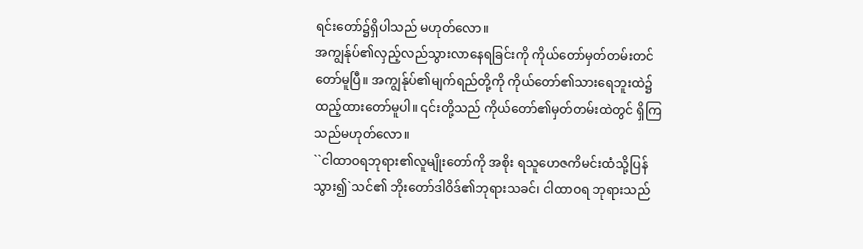ရင်းတော်၌ရှိပါသည် မဟုတ်လော။
အကျွန်ုပ်၏လှည့်လည်သွားလာနေရခြင်းကို ကိုယ်တော်မှတ်တမ်းတင်တော်မူပြီ။ အကျွန်ုပ်၏မျက်ရည်တို့ကို ကိုယ်တော်၏သားရေဘူးထဲ၌ထည့်ထားတော်မူပါ။ ၎င်းတို့သည် ကိုယ်တော်၏မှတ်တမ်းထဲတွင် ရှိကြသည်မဟုတ်လော။
``ငါထာဝရဘုရား၏လူမျိုးတော်ကို အစိုး ရသူဟေဇကိမင်းထံသို့ပြန်သွား၍`သင်၏ ဘိုးတော်ဒါဝိဒ်၏ဘုရားသခင်၊ ငါထာဝရ ဘုရားသည်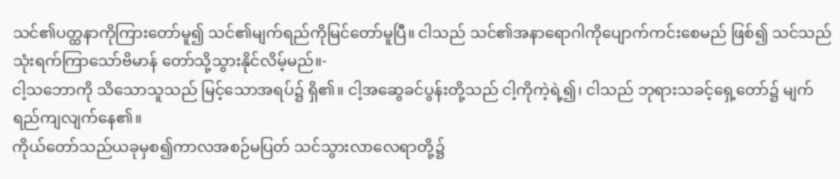သင်၏ပတ္ထနာကိုကြားတော်မူ၍ သင်၏မျက်ရည်ကိုမြင်တော်မူပြီ။ ငါသည် သင်၏အနာရောဂါကိုပျောက်ကင်းစေမည် ဖြစ်၍ သင်သည်သုံးရက်ကြာသော်ဗိမာန် တော်သို့သွားနိုင်လိမ့်မည်။-
ငါ့သဘောကို သိသောသူသည် မြင့်သောအရပ်၌ ရှိ၏။ ငါ့အဆွေခင်ပွန်းတို့သည် ငါ့ကိုကဲ့ရဲ့၍၊ ငါသည် ဘုရားသခင့်ရှေ့တော်၌ မျက်ရည်ကျလျက်နေ၏။
ကိုယ်တော်သည်ယခုမှစ၍ကာလအစဉ်မပြတ် သင်သွားလာလေရာတို့၌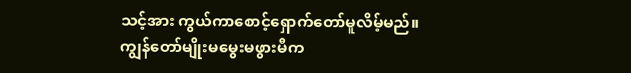သင့်အား ကွယ်ကာစောင့်ရှောက်တော်မူလိမ့်မည်။
ကျွန်တော်မျိုးမမွေးမဖွားမီက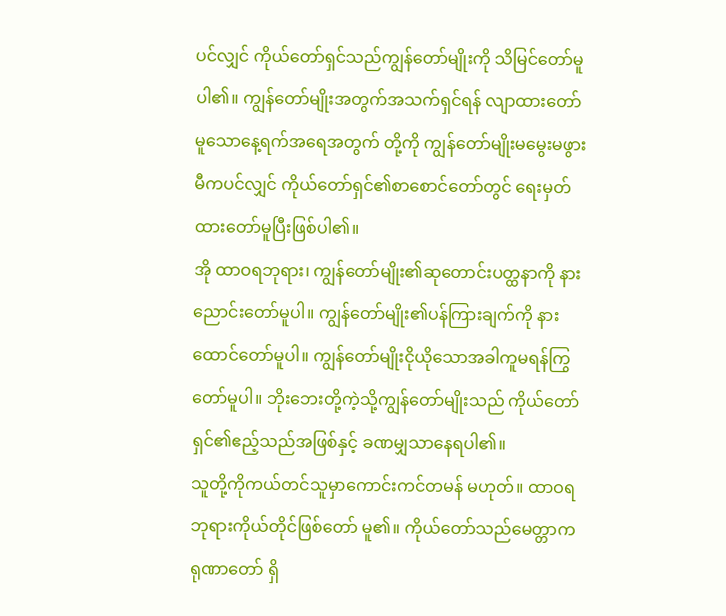ပင်လျှင် ကိုယ်တော်ရှင်သည်ကျွန်တော်မျိုးကို သိမြင်တော်မူပါ၏။ ကျွန်တော်မျိုးအတွက်အသက်ရှင်ရန် လျာထားတော်မူသောနေ့ရက်အရေအတွက် တို့ကို ကျွန်တော်မျိုးမမွေးမဖွားမီကပင်လျှင် ကိုယ်တော်ရှင်၏စာစောင်တော်တွင် ရေးမှတ်ထားတော်မူပြီးဖြစ်ပါ၏။
အို ထာဝရဘုရား၊ ကျွန်တော်မျိုး၏ဆုတောင်းပတ္ထနာကို နားညောင်းတော်မူပါ။ ကျွန်တော်မျိုး၏ပန်ကြားချက်ကို နားထောင်တော်မူပါ။ ကျွန်တော်မျိုးငိုယိုသောအခါကူမရန်ကြွ တော်မူပါ။ ဘိုးဘေးတို့ကဲ့သို့ကျွန်တော်မျိုးသည် ကိုယ်တော်ရှင်၏ဧည့်သည်အဖြစ်နှင့် ခဏမျှသာနေရပါ၏။
သူတို့ကိုကယ်တင်သူမှာကောင်းကင်တမန် မဟုတ်။ ထာဝရဘုရားကိုယ်တိုင်ဖြစ်တော် မူ၏။ ကိုယ်တော်သည်မေတ္တာကရုဏာတော် ရှိ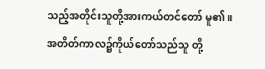သည့်အတိုင်းသူတို့အားကယ်တင်တော် မူ၏။ အတိတ်ကာလ၌ကိုယ်တော်သည်သူ တို့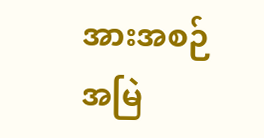အားအစဉ်အမြဲ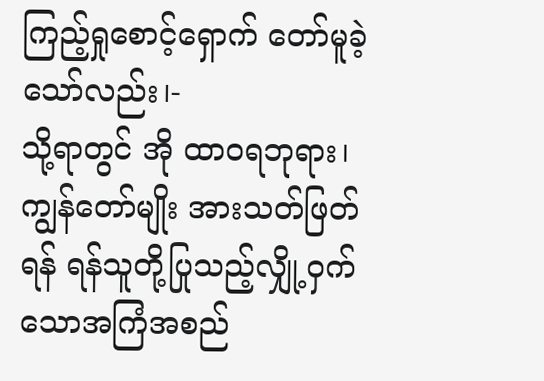ကြည့်ရှုစောင့်ရှောက် တော်မူခဲ့သော်လည်း၊-
သို့ရာတွင် အို ထာဝရဘုရား၊ ကျွန်တော်မျိုး အားသတ်ဖြတ်ရန် ရန်သူတို့ပြုသည့်လျှို့ဝှက် သောအကြံအစည်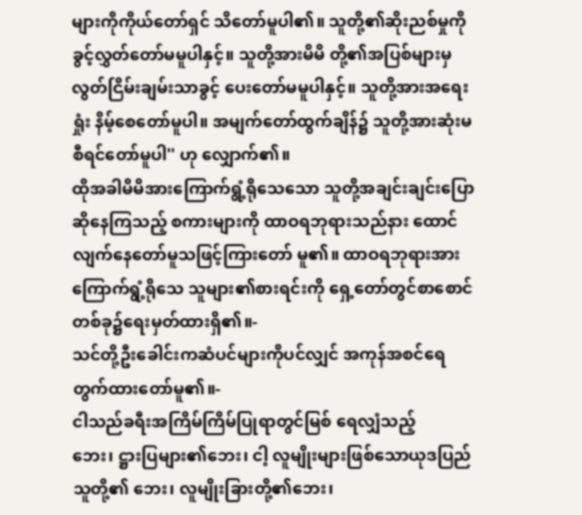များကိုကိုယ်တော်ရှင် သိတော်မူပါ၏။ သူတို့၏ဆိုးညစ်မှုကို ခွင့်လွှတ်တော်မမူပါနှင့်။ သူတို့အားမိမိ တို့၏အပြစ်များမှလွတ်ငြိမ်းချမ်းသာခွင့် ပေးတော်မမူပါနှင့်။ သူတို့အားအရေးရှုံး နိမ့်စေတော်မူပါ။ အမျက်တော်ထွက်ချိန်၌ သူတို့အားဆုံးမစီရင်တော်မူပါ'' ဟု လျှောက်၏။
ထိုအခါမိမိအားကြောက်ရွံ့ရိုသေသော သူတို့အချင်းချင်းပြောဆိုနေကြသည့် စကားများကို ထာဝရဘုရားသည်နား ထောင်လျက်နေတော်မူသဖြင့်ကြားတော် မူ၏။ ထာဝရဘုရားအားကြောက်ရွံ့ရိုသေ သူများ၏စားရင်းကို ရှေ့တော်တွင်စာစောင် တစ်ခု၌ရေးမှတ်ထားရှိ၏။-
သင်တို့ဦးခေါင်းကဆံပင်များကိုပင်လျှင် အကုန်အစင်ရေတွက်ထားတော်မူ၏။-
ငါသည်ခရီးအကြိမ်ကြိမ်ပြုရာတွင်မြစ် ရေလျှံသည့်ဘေး၊ ဋ္ဌားပြများ၏ဘေး၊ ငါ့ လူမျိုးများဖြစ်သောယုဒပြည်သူတို့၏ ဘေး၊ လူမျိုးခြားတို့၏ဘေး၊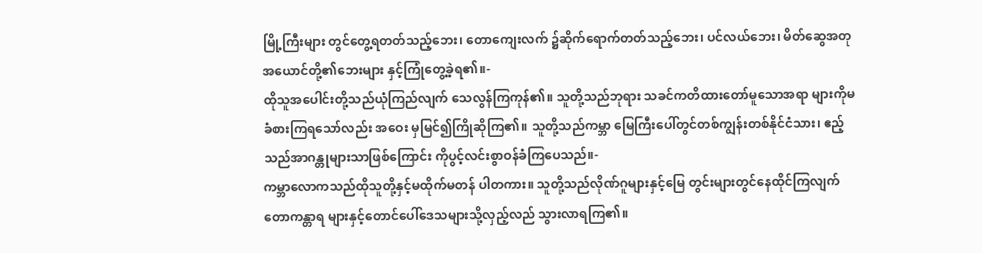မြို့ကြီးများ တွင်တွေ့ရတတ်သည့်ဘေး၊ တောကျေးလက် ၌ဆိုက်ရောက်တတ်သည့်ဘေး၊ ပင်လယ်ဘေး၊ မိတ်ဆွေအတုအယောင်တို့၏ဘေးများ နှင့်ကြုံတွေ့ခဲ့ရ၏။-
ထိုသူအပေါင်းတို့သည်ယုံကြည်လျက် သေလွန်ကြကုန်၏။ သူတို့သည်ဘုရား သခင်ကတိထားတော်မူသောအရာ များကိုမခံစားကြရသော်လည်း အဝေး မှမြင်၍ကြိုဆိုကြ၏။ သူတို့သည်ကမ္ဘာ မြေကြီးပေါ်တွင်တစ်ကျွန်းတစ်နိုင်ငံသား၊ ဧည့်သည်အာဂန္တုများသာဖြစ်ကြောင်း ကိုပွင့်လင်းစွာဝန်ခံကြပေသည်။-
ကမ္ဘာလောကသည်ထိုသူတို့နှင့်မထိုက်မတန် ပါတကား။ သူတို့သည်လိုဏ်ဂူများနှင့်မြေ တွင်းများတွင်နေထိုင်ကြလျက်တောကန္တာရ များနှင့်တောင်ပေါ်ဒေသများသို့လှည့်လည် သွားလာရကြ၏။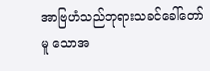အာဗြဟံသည်ဘုရားသခင်ခေါ်တော်မူ သောအ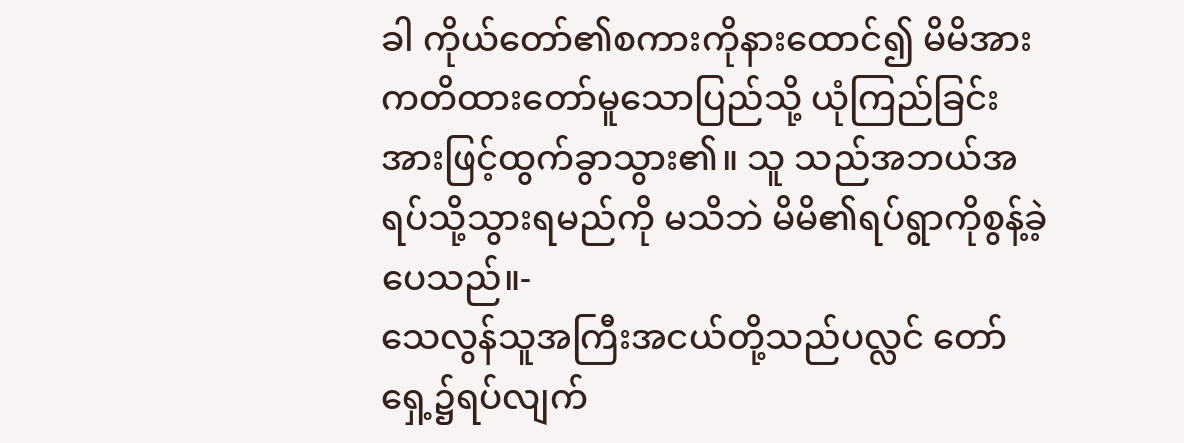ခါ ကိုယ်တော်၏စကားကိုနားထောင်၍ မိမိအားကတိထားတော်မူသောပြည်သို့ ယုံကြည်ခြင်းအားဖြင့်ထွက်ခွာသွား၏။ သူ သည်အဘယ်အရပ်သို့သွားရမည်ကို မသိဘဲ မိမိ၏ရပ်ရွာကိုစွန့်ခဲ့ပေသည်။-
သေလွန်သူအကြီးအငယ်တို့သည်ပလ္လင် တော်ရှေ့၌ရပ်လျက်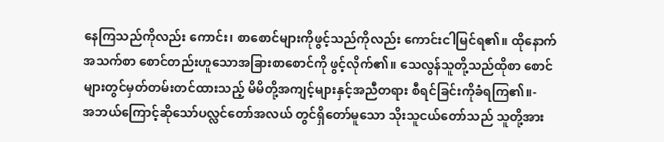နေကြသည်ကိုလည်း ကောင်း၊ စာစောင်များကိုဖွင့်သည်ကိုလည်း ကောင်းငါမြင်ရ၏။ ထိုနောက်အသက်စာ စောင်တည်းဟူသောအခြားစာစောင်ကို ဖွင့်လိုက်၏။ သေလွန်သူတို့သည်ထိုစာ စောင်များတွင်မှတ်တမ်းတင်ထားသည့် မိမိတို့အကျင့်များနှင့်အညီတရား စီရင်ခြင်းကိုခံရကြ၏။-
အဘယ်ကြောင့်ဆိုသော်ပလ္လင်တော်အလယ် တွင်ရှိတော်မူသော သိုးသူငယ်တော်သည် သူတို့အား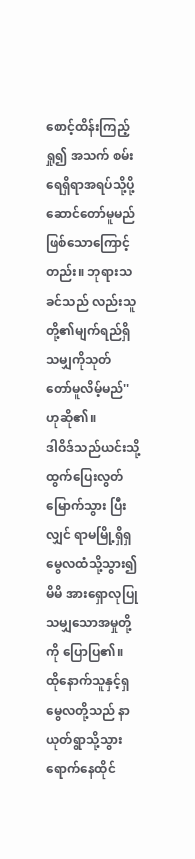စောင့်ထိန်းကြည့်ရှု၍ အသက် စမ်းရေရှိရာအရပ်သို့ပို့ဆောင်တော်မူမည် ဖြစ်သောကြောင့်တည်း။ ဘုရားသခင်သည် လည်းသူတို့၏မျက်ရည်ရှိသမျှကိုသုတ် တော်မူလိမ့်မည်'' ဟုဆို၏။
ဒါဝိဒ်သည်ယင်းသို့ထွက်ပြေးလွတ်မြောက်သွား ပြီးလျှင် ရာမမြို့ရှိရှမွေလထံသို့သွား၍ မိမိ အားရှောလုပြုသမျှသောအမှုတို့ကို ပြောပြ၏။ ထိုနောက်သူနှင့်ရှမွေလတို့သည် နာယုတ်ရွာသို့သွားရောက်နေထိုင်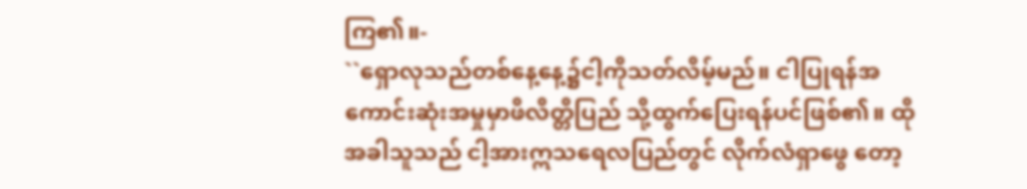ကြ၏။-
``ရှောလုသည်တစ်နေ့နေ့၌ငါ့ကိုသတ်လိမ့်မည်။ ငါပြုရန်အကောင်းဆုံးအမှုမှာဖိလိတ္တိပြည် သို့ထွက်ပြေးရန်ပင်ဖြစ်၏။ ထိုအခါသူသည် ငါ့အားဣသရေလပြည်တွင် လိုက်လံရှာဖွေ တော့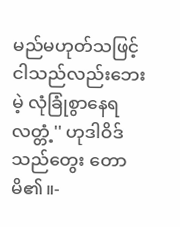မည်မဟုတ်သဖြင့် ငါသည်လည်းဘေးမဲ့ လုံခြုံစွာနေရလတ္တံ့'' ဟုဒါဝိဒ်သည်တွေး တောမိ၏။-